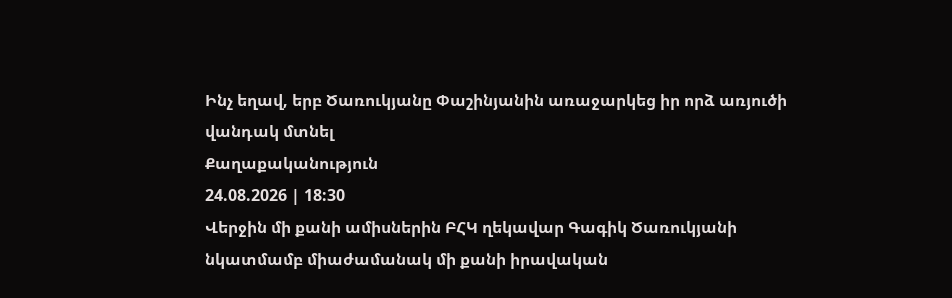Ինչ եղավ, երբ Ծառուկյանը Փաշինյանին առաջարկեց իր որձ առյուծի վանդակ մտնել
Քաղաքականություն
24.08.2026 | 18:30
Վերջին մի քանի ամիսներին ԲՀԿ ղեկավար Գագիկ Ծառուկյանի նկատմամբ միաժամանակ մի քանի իրավական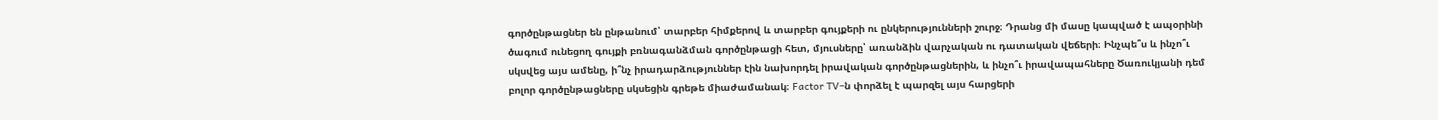գործընթացներ են ընթանում՝ տարբեր հիմքերով և տարբեր գույքերի ու ընկերությունների շուրջ։ Դրանց մի մասը կապված է ապօրինի ծագում ունեցող գույքի բռնագանձման գործընթացի հետ, մյուսները՝ առանձին վարչական ու դատական վեճերի։ Ինչպե՞ս և ինչո՞ւ սկսվեց այս ամենը, ի՞նչ իրադարձություններ էին նախորդել իրավական գործընթացներին, և ինչո՞ւ իրավապահները Ծառուկյանի դեմ բոլոր գործընթացները սկսեցին գրեթե միաժամանակ։ Factor TV–ն փորձել է պարզել այս հարցերի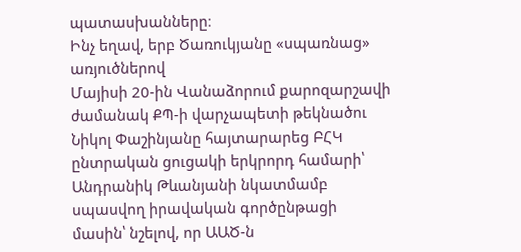պատասխանները։
Ինչ եղավ, երբ Ծառուկյանը «սպառնաց» առյուծներով
Մայիսի 20-ին Վանաձորում քարոզարշավի ժամանակ ՔՊ-ի վարչապետի թեկնածու Նիկոլ Փաշինյանը հայտարարեց ԲՀԿ ընտրական ցուցակի երկրորդ համարի՝ Անդրանիկ Թևանյանի նկատմամբ սպասվող իրավական գործընթացի մասին՝ նշելով, որ ԱԱԾ-ն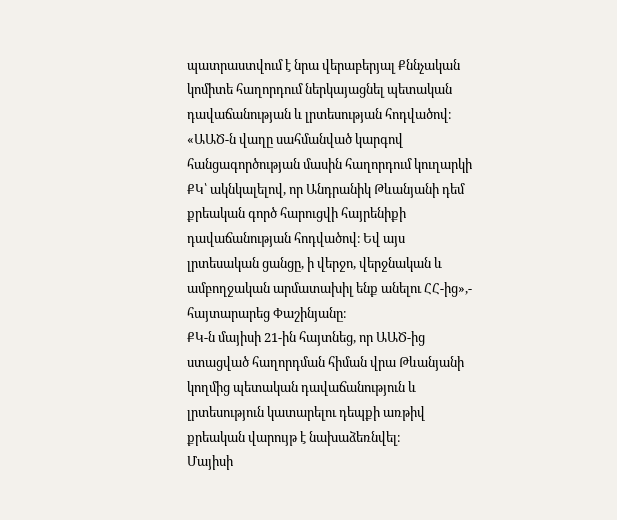պատրաստվում է նրա վերաբերյալ Քննչական կոմիտե հաղորդում ներկայացնել պետական դավաճանության և լրտեսության հոդվածով։
«ԱԱԾ-ն վաղը սահմանված կարգով հանցագործության մասին հաղորդում կուղարկի ՔԿ՝ ակնկալելով, որ Անդրանիկ Թևանյանի դեմ քրեական գործ հարուցվի հայրենիքի դավաճանության հոդվածով։ Եվ այս լրտեսական ցանցը, ի վերջո, վերջնական և ամբողջական արմատախիլ ենք անելու ՀՀ-ից»,- հայտարարեց Փաշինյանը։
ՔԿ-ն մայիսի 21-ին հայտնեց, որ ԱԱԾ-ից ստացված հաղորդման հիման վրա Թևանյանի կողմից պետական դավաճանություն և լրտեսություն կատարելու դեպքի առթիվ քրեական վարույթ է նախաձեռնվել։
Մայիսի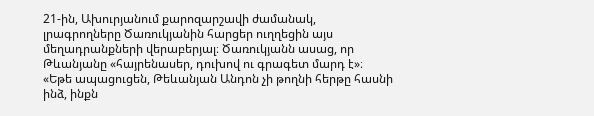21-ին, Ախուրյանում քարոզարշավի ժամանակ, լրագրողները Ծառուկյանին հարցեր ուղղեցին այս մեղադրանքների վերաբերյալ։ Ծառուկյանն ասաց, որ Թևանյանը «հայրենասեր, դուխով ու գրագետ մարդ է»։
«Եթե ապացուցեն, Թեևանյան Անդոն չի թողնի հերթը հասնի ինձ, ինքն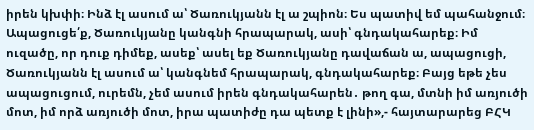իրեն կխփի։ Ինձ էլ ասում ա՝ Ծառուկյանն էլ ա շպիոն։ Ես պատիվ եմ պահանջում։ Ապացուցե՛ք, Ծառուկյանը կանգնի հրապարակ, ասի՝ գնդակահարեք։ Իմ ուզածը, որ դուք դիմեք, ասեք՝ ասել եք Ծառուկյանը դավաճան ա, ապացուցի, Ծառուկյանն էլ ասում ա՝ կանգնեմ հրապարակ, գնդակահարեք։ Բայց եթե չես ապացուցում, ուրեմն, չեմ ասում իրեն գնդակահարեն․ թող գա, մտնի իմ առյուծի մոտ, իմ որձ առյուծի մոտ, իրա պատիժը դա պետք է լինի»,- հայտարարեց ԲՀԿ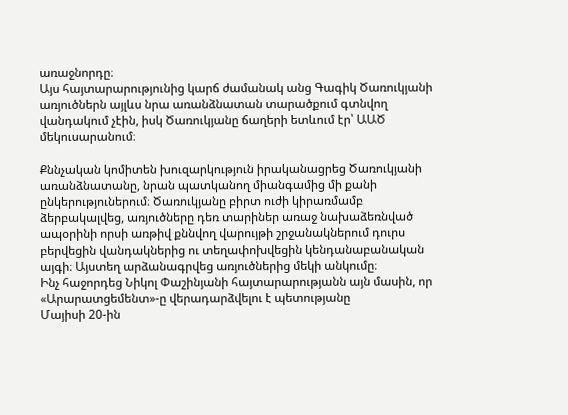առաջնորդը։
Այս հայտարարությունից կարճ ժամանակ անց Գագիկ Ծառուկյանի առյուծներն այլևս նրա առանձնատան տարածքում գտնվող վանդակում չէին, իսկ Ծառուկյանը ճաղերի ետևում էր՝ ԱԱԾ մեկուսարանում։

Քննչական կոմիտեն խուզարկություն իրականացրեց Ծառուկյանի առանձնատանը, նրան պատկանող միանգամից մի քանի ընկերություներում։ Ծառուկյանը բիրտ ուժի կիրառմամբ ձերբակալվեց, առյուծները դեռ տարիներ առաջ նախաձեռնված ապօրինի որսի առթիվ քննվող վարույթի շրջանակներում դուրս բերվեցին վանդակներից ու տեղափոխվեցին կենդանաբանական այգի։ Այստեղ արձանագրվեց առյուծներից մեկի անկումը։
Ինչ հաջորդեց Նիկոլ Փաշինյանի հայտարարությանն այն մասին, որ «Արարատցեմենտ»-ը վերադարձվելու է պետությանը
Մայիսի 20-ին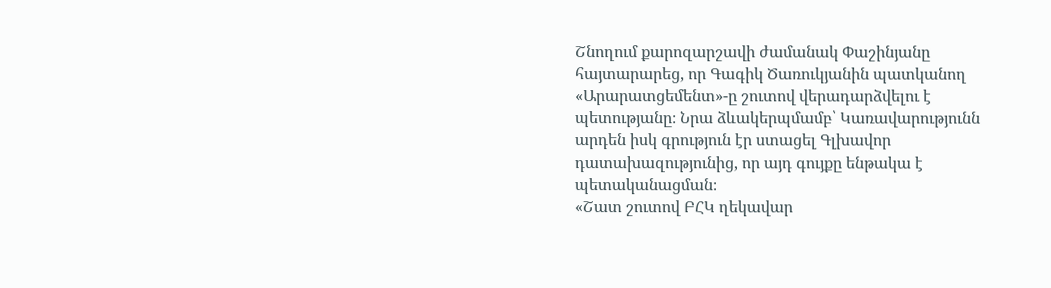Շնողում քարոզարշավի ժամանակ Փաշինյանը հայտարարեց, որ Գագիկ Ծառուկյանին պատկանող «Արարատցեմենտ»-ը շուտով վերադարձվելու է պետությանը։ Նրա ձևակերպմամբ՝ Կառավարությունն արդեն իսկ գրություն էր ստացել Գլխավոր դատախազությունից, որ այդ գույքը ենթակա է պետականացման։
«Շատ շուտով ԲՀԿ ղեկավար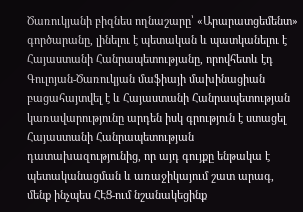Ծառուկյանի բիզնես ողնաշարը՝ «Արարատցեմենտ» գործարանը, լինելու է պետական և պատկանելու է Հայաստանի Հանրապետությանը, որովհետև էդ Գուլոյան-Ծառուկյան մաֆիայի մախինացիան բացահայտվել է և Հայաստանի Հանրապետության կառավարությունը արդեն իսկ գրություն է ստացել Հայաստանի Հանրապետության դատախազությունից, որ այդ գույքը ենթակա է պետականացման և առաջիկայում շատ արագ, մենք ինչպես ՀԷՑ-ում նշանակեցինք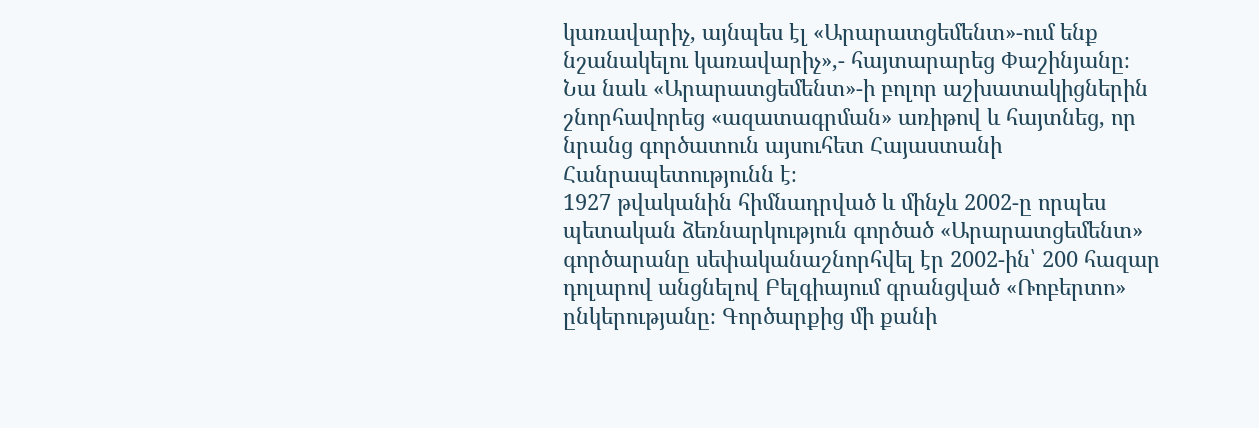կառավարիչ, այնպես էլ «Արարատցեմենտ»-ում ենք նշանակելու կառավարիչ»,- հայտարարեց Փաշինյանը։
Նա նաև «Արարատցեմենտ»-ի բոլոր աշխատակիցներին շնորհավորեց «ազատագրման» առիթով և հայտնեց, որ նրանց գործատուն այսուհետ Հայաստանի Հանրապետությունն է։
1927 թվականին հիմնադրված և մինչև 2002-ը որպես պետական ձեռնարկություն գործած «Արարատցեմենտ» գործարանը սեփականաշնորհվել էր 2002-ին՝ 200 հազար դոլարով անցնելով Բելգիայում գրանցված «Ռոբերտո» ընկերությանը։ Գործարքից մի քանի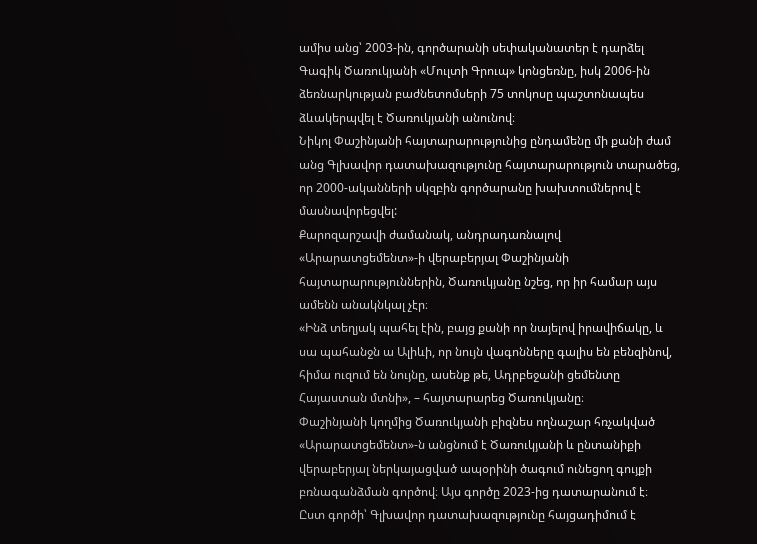ամիս անց՝ 2003-ին, գործարանի սեփականատեր է դարձել Գագիկ Ծառուկյանի «Մուլտի Գրուպ» կոնցեռնը, իսկ 2006-ին ձեռնարկության բաժնետոմսերի 75 տոկոսը պաշտոնապես ձևակերպվել է Ծառուկյանի անունով։
Նիկոլ Փաշինյանի հայտարարությունից ընդամենը մի քանի ժամ անց Գլխավոր դատախազությունը հայտարարություն տարածեց, որ 2000-ականների սկզբին գործարանը խախտումներով է մասնավորեցվել:
Քարոզարշավի ժամանակ, անդրադառնալով «Արարատցեմենտ»-ի վերաբերյալ Փաշինյանի հայտարարություններին, Ծառուկյանը նշեց, որ իր համար այս ամենն անակնկալ չէր։
«Ինձ տեղյակ պահել էին, բայց քանի որ նայելով իրավիճակը, և սա պահանջն ա Ալիևի, որ նույն վագոնները գալիս են բենզինով, հիմա ուզում են նույնը, ասենք թե, Ադրբեջանի ցեմենտը Հայաստան մտնի», – հայտարարեց Ծառուկյանը։
Փաշինյանի կողմից Ծառուկյանի բիզնես ողնաշար հռչակված «Արարատցեմենտ»-ն անցնում է Ծառուկյանի և ընտանիքի վերաբերյալ ներկայացված ապօրինի ծագում ունեցող գույքի բռնագանձման գործով։ Այս գործը 2023-ից դատարանում է։
Ըստ գործի՝ Գլխավոր դատախազությունը հայցադիմում է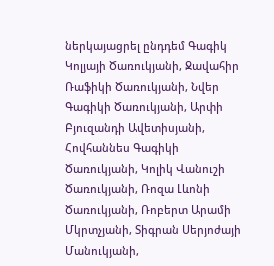ներկայացրել ընդդեմ Գագիկ Կոլյայի Ծառուկյանի, Ջավահիր Ռաֆիկի Ծառուկյանի, Նվեր Գագիկի Ծառուկյանի, Արփի Բյուզանդի Ավետիսյանի, Հովհաննես Գագիկի Ծառուկյանի, Կոլիկ Վանուշի Ծառուկյանի, Ռոզա Լևոնի Ծառուկյանի, Ռոբերտ Արամի Մկրտչյանի, Տիգրան Սերյոժայի Մանուկյանի,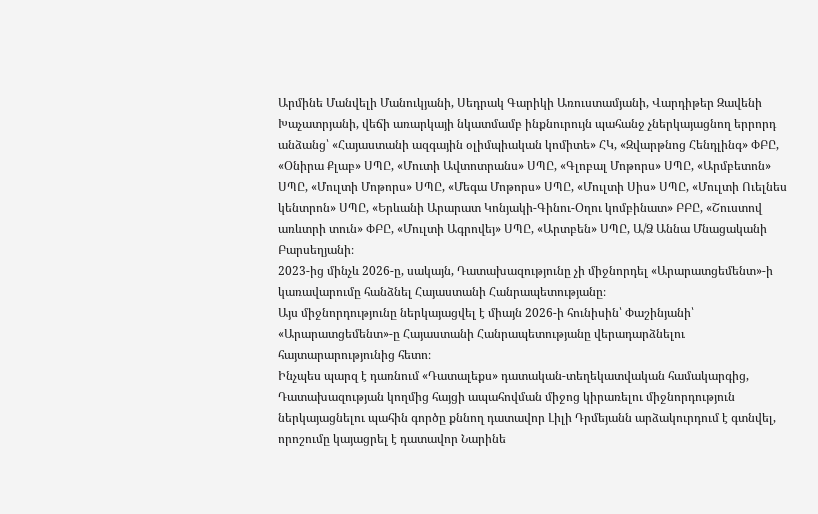Արմինե Մանվելի Մանուկյանի, Սեդրակ Գարիկի Առուստամյանի, Վարդիթեր Զավենի Խաչատրյանի, վեճի առարկայի նկատմամբ ինքնուրույն պահանջ չներկայացնող երրորդ անձանց՝ «Հայաստանի ազգային օլիմպիական կոմիտե» ՀԿ, «Զվարթնոց Հենդլինգ» ՓԲԸ, «Օնիրա Քլաբ» ՍՊԸ, «Մուտի Ավտոտրանս» ՍՊԸ, «Գլոբալ Մոթորս» ՍՊԸ, «Արմբետոն» ՍՊԸ, «Մուլտի Մոթորս» ՍՊԸ, «Մեգա Մոթորս» ՍՊԸ, «Մուլտի Սիս» ՍՊԸ, «Մուլտի Ուելնես կենտրոն» ՍՊԸ, «Երևանի Արարատ Կոնյակի-Գինու-Օղու կոմբինատ» ԲԲԸ, «Շուստով առևտրի տուն» ՓԲԸ, «Մուլտի Ագրովեյ» ՍՊԸ, «Արտբեն» ՍՊԸ, Ա/Ձ Աննա Մնացականի Բարսեղյանի։
2023-ից մինչև 2026-ը, սակայն, Դատախազությունը չի միջնորդել «Արարատցեմենտ»-ի կառավարումը հանձնել Հայաստանի Հանրապետությանը։
Այս միջնորդությունը ներկայացվել է միայն 2026-ի հունիսին՝ Փաշինյանի՝ «Արարատցեմենտ»-ը Հայաստանի Հանրապետությանը վերադարձնելու հայտարարությունից հետո։
Ինչպես պարզ է դառնում «Դատալեքս» դատական-տեղեկատվական համակարգից, Դատախազության կողմից հայցի ապահովման միջոց կիրառելու միջնորդություն ներկայացնելու պահին գործը քննող դատավոր Լիլի Դրմեյանն արձակուրդում է գտնվել, որոշումը կայացրել է դատավոր Նարինե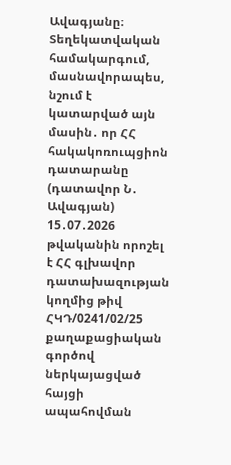Ավագյանը։
Տեղեկատվական համակարգում, մասնավորապես, նշում է կատարված այն մասին․ որ ՀՀ հակակոռուպցիոն դատարանը (դատավոր Ն․ Ավագյան) 15․07․2026 թվականին որոշել է ՀՀ գլխավոր դատախազության կողմից թիվ ՀԿԴ/0241/02/25 քաղաքացիական գործով ներկայացված հայցի ապահովման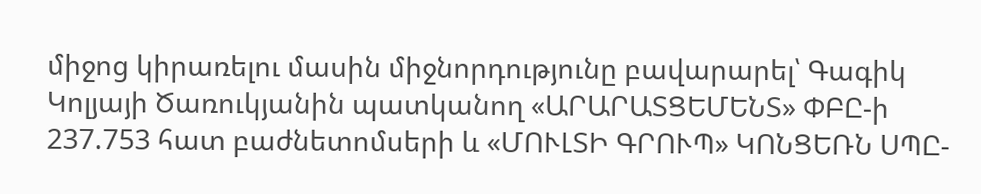միջոց կիրառելու մասին միջնորդությունը բավարարել՝ Գագիկ Կոլյայի Ծառուկյանին պատկանող «ԱՐԱՐԱՏՑԵՄԵՆՏ» ՓԲԸ-ի 237.753 հատ բաժնետոմսերի և «ՄՈՒԼՏԻ ԳՐՈՒՊ» ԿՈՆՑԵՌՆ ՍՊԸ-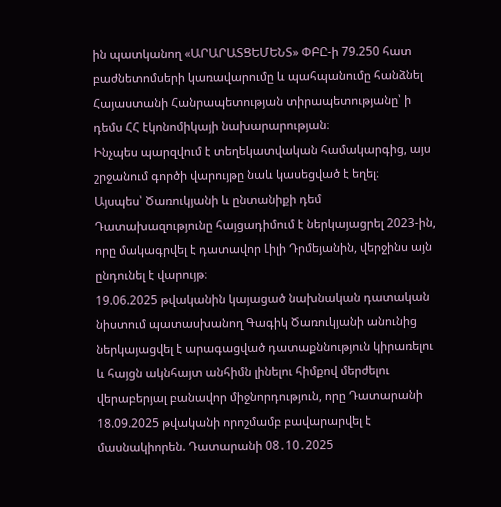ին պատկանող «ԱՐԱՐԱՏՑԵՄԵՆՏ» ՓԲԸ-ի 79.250 հատ բաժնետոմսերի կառավարումը և պահպանումը հանձնել Հայաստանի Հանրապետության տիրապետությանը՝ ի դեմս ՀՀ էկոնոմիկայի նախարարության։
Ինչպես պարզվում է տեղեկատվական համակարգից, այս շրջանում գործի վարույթը նաև կասեցված է եղել։
Այսպես՝ Ծառուկյանի և ընտանիքի դեմ Դատախազությունը հայցադիմում է ներկայացրել 2023-ին, որը մակագրվել է դատավոր Լիլի Դրմեյանին, վերջինս այն ընդունել է վարույթ։
19.06.2025 թվականին կայացած նախնական դատական նիստում պատասխանող Գագիկ Ծառուկյանի անունից ներկայացվել է արագացված դատաքննություն կիրառելու և հայցն ակնհայտ անհիմն լինելու հիմքով մերժելու վերաբերյալ բանավոր միջնորդություն, որը Դատարանի 18.09.2025 թվականի որոշմամբ բավարարվել է մասնակիորեն. Դատարանի 08․10․2025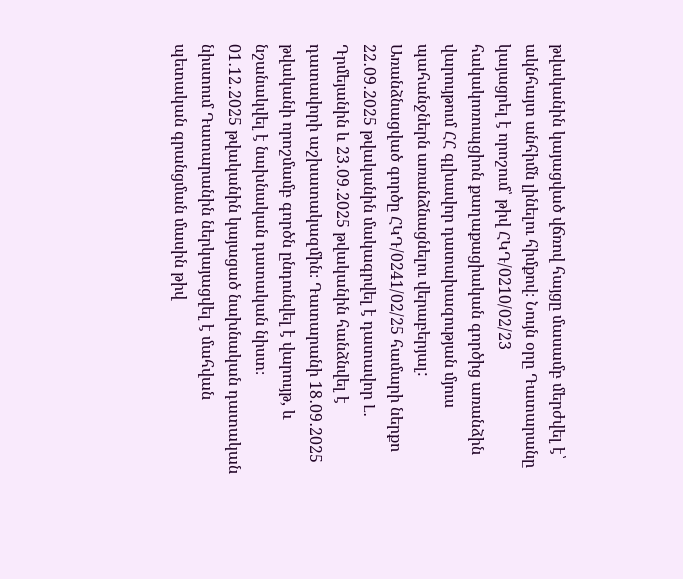թվականին կայացված վճռով հայցը մասամբ մերժվել է՝ ակնհայտ անհիմն լինելու հիմքով։ Նույն օրը Դատարանը կայացրել է որոշում՝ թիվ ՀԿԴ/0210/02/23 հակակոռուպցիոն քաղաքացիական գործից առանձին վարույթում ՀՀ գլխավոր դատախազության մյուս պահանջներն առանձնացնելու վերաբերյալ: Առանձնացված գործը ՀԿԴ/0241/02/25 համարի ներքո 22․09․2025 թվականին մակագրվել է դատավոր Լ․ Դրմեյանին և 23․09․2025 թվականին հանձնվել է դատավորի աշխատակազմին։ Դատարանի 18․09․2025 թվականի որոշմամբ գործն ընդունվել է վարույթ, և նշանակվել է նախնական դատական նիստ։
01․12․2025 թվականին կայացած նախնական դատական նիստում Դատարանին ներկայացվել է մահվան պետական գրանցման մասին թիվ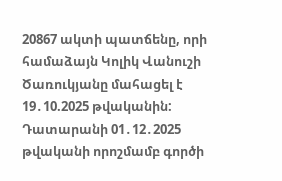20867 ակտի պատճենը, որի համաձայն Կոլիկ Վանուշի Ծառուկյանը մահացել է 19․10.2025 թվականին:
Դատարանի 01․12․2025 թվականի որոշմամբ գործի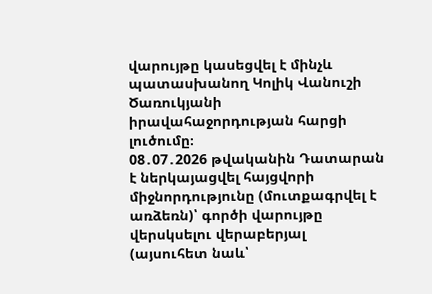վարույթը կասեցվել է մինչև պատասխանող Կոլիկ Վանուշի Ծառուկյանի իրավահաջորդության հարցի լուծումը։
08․07․2026 թվականին Դատարան է ներկայացվել հայցվորի միջնորդությունը (մուտքագրվել է առձեռն)՝ գործի վարույթը վերսկսելու վերաբերյալ (այսուհետ նաև՝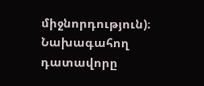միջնորդություն)։
Նախագահող դատավորը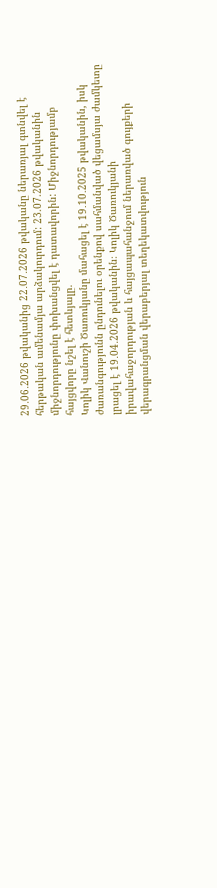29․06․2026 թվականից 22․07․2026 թվականը ներառյալ գտնվել է հերթական ամենամյա արձակուրդում: 23.07.2026 թվականին միջնորդությունը փոխանցվել է դատավորին: Միջնորդությամբ հայցվորը նշել է հետևյալը.
Կոլիկ Վանուշի Ծառուկյանը մահացել է 19․10․2025 թվականին, իսկ ժառանգությունն ընդունելու օրենքով սահմանված վեցամսյա ժամկետը լրացել է 19․04․2026 թվականին։ Կոլիկ Ծառուկյանի իրավահաջորդության և հայցապահանջում ներառված գույքերի վերագրանցման վերաբերյալ տեղեկատվություն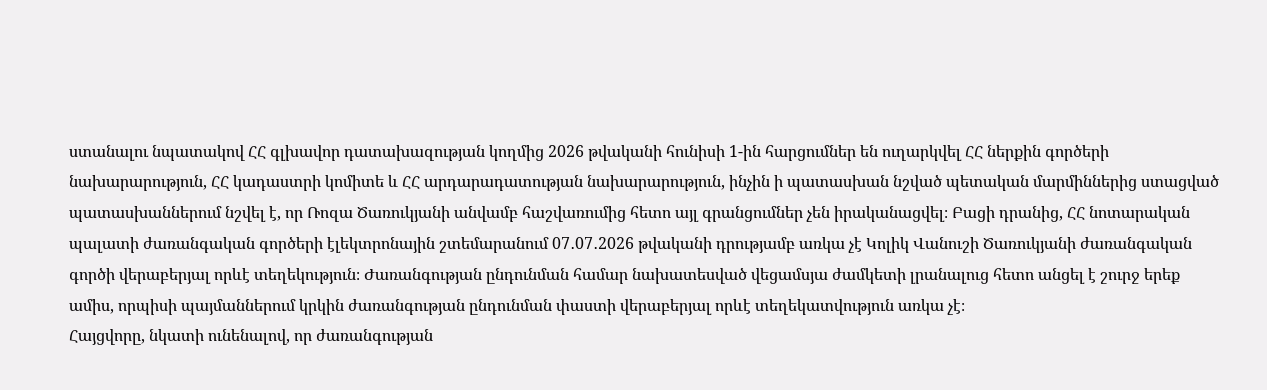ստանալու նպատակով ՀՀ գլխավոր դատախազության կողմից 2026 թվականի հունիսի 1-ին հարցումներ են ուղարկվել ՀՀ ներքին գործերի նախարարություն, ՀՀ կադաստրի կոմիտե և ՀՀ արդարադատության նախարարություն, ինչին ի պատասխան նշված պետական մարմիններից ստացված պատասխաններում նշվել է, որ Ռոզա Ծառուկյանի անվամբ հաշվառումից հետո այլ գրանցումներ չեն իրականացվել։ Բացի դրանից, ՀՀ նոտարական պալատի ժառանգական գործերի էլեկտրոնային շտեմարանում 07․07․2026 թվականի դրությամբ առկա չէ Կոլիկ Վանուշի Ծառուկյանի ժառանգական գործի վերաբերյալ որևէ տեղեկություն։ Ժառանգության ընդունման համար նախատեսված վեցամսյա ժամկետի լրանալուց հետո անցել է շուրջ երեք ամիս, որպիսի պայմաններում կրկին ժառանգության ընդունման փաստի վերաբերյալ որևէ տեղեկատվություն առկա չէ։
Հայցվորը, նկատի ունենալով, որ ժառանգության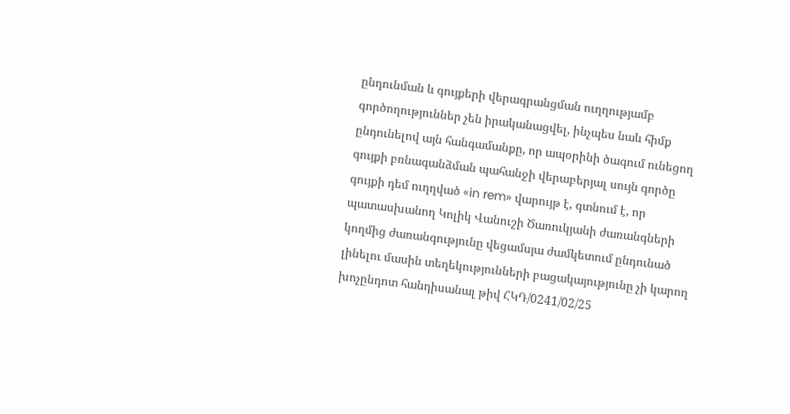ընդունման և գույքերի վերագրանցման ուղղությամբ գործողություններ չեն իրականացվել, ինչպես նաև հիմք ընդունելով այն հանգամանքը, որ ապօրինի ծագում ունեցող գույքի բռնագանձման պահանջի վերաբերյալ սույն գործը գույքի դեմ ուղղված «in rem» վարույթ է, գտնում է, որ պատասխանող Կոլիկ Վանուշի Ծառուկյանի ժառանգների կողմից ժառանգությունը վեցամսյա ժամկետում ընդունած լինելու մասին տեղեկությունների բացակայությունը չի կարող խոչընդոտ հանդիսանալ թիվ ՀԿԴ/0241/02/25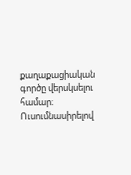քաղաքացիական գործը վերսկսելու համար։
Ուսումնասիրելով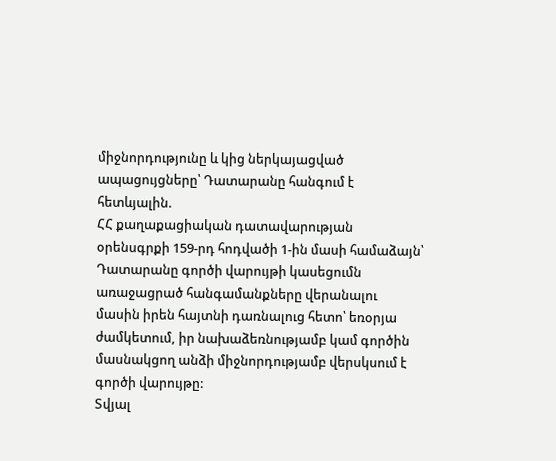միջնորդությունը և կից ներկայացված ապացույցները՝ Դատարանը հանգում է հետևյալին.
ՀՀ քաղաքացիական դատավարության օրենսգրքի 159-րդ հոդվածի 1-ին մասի համաձայն՝ Դատարանը գործի վարույթի կասեցումն առաջացրած հանգամանքները վերանալու մասին իրեն հայտնի դառնալուց հետո՝ եռօրյա ժամկետում, իր նախաձեռնությամբ կամ գործին մասնակցող անձի միջնորդությամբ վերսկսում է գործի վարույթը:
Տվյալ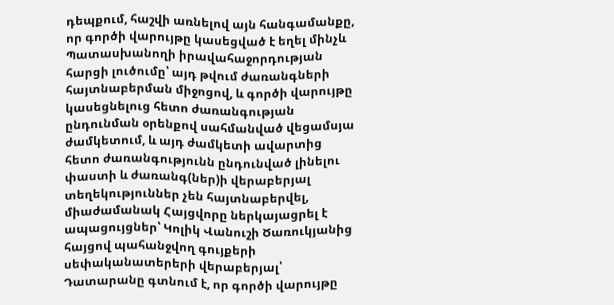դեպքում, հաշվի առնելով այն հանգամանքը, որ գործի վարույթը կասեցված է եղել մինչև Պատասխանողի իրավահաջորդության հարցի լուծումը՝ այդ թվում ժառանգների հայտնաբերման միջոցով, և գործի վարույթը կասեցնելուց հետո ժառանգության ընդունման օրենքով սահմանված վեցամսյա ժամկետում, և այդ ժամկետի ավարտից հետո ժառանգությունն ընդունված լինելու փաստի և ժառանգ(ներ)ի վերաբերյալ տեղեկություններ չեն հայտնաբերվել, միաժամանակ Հայցվորը ներկայացրել է ապացույցներ՝ Կոլիկ Վանուշի Ծառուկյանից հայցով պահանջվող գույքերի սեփականատերերի վերաբերյալ՝ Դատարանը գտնում է, որ գործի վարույթը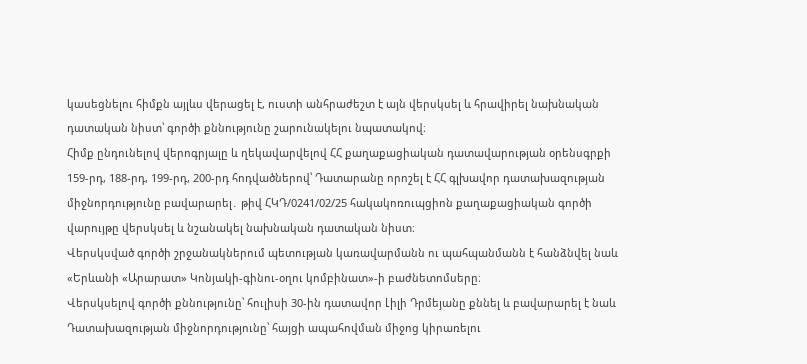կասեցնելու հիմքն այլևս վերացել է, ուստի անհրաժեշտ է այն վերսկսել և հրավիրել նախնական դատական նիստ՝ գործի քննությունը շարունակելու նպատակով։
Հիմք ընդունելով վերոգրյալը և ղեկավարվելով ՀՀ քաղաքացիական դատավարության օրենսգրքի 159-րդ, 188-րդ, 199-րդ, 200-րդ հոդվածներով՝ Դատարանը որոշել է ՀՀ գլխավոր դատախազության միջնորդությունը բավարարել․ թիվ ՀԿԴ/0241/02/25 հակակոռուպցիոն քաղաքացիական գործի վարույթը վերսկսել և նշանակել նախնական դատական նիստ։
Վերսկսված գործի շրջանակներում պետության կառավարմանն ու պահպանմանն է հանձնվել նաև «Երևանի «Արարատ» Կոնյակի-գինու-օղու կոմբինատ»-ի բաժնետոմսերը։
Վերսկսելով գործի քննությունը՝ հուլիսի 30-ին դատավոր Լիլի Դրմեյանը քննել և բավարարել է նաև Դատախազության միջնորդությունը՝ հայցի ապահովման միջոց կիրառելու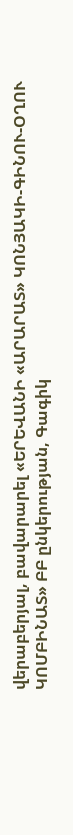վերաբերյալ, բավարարել «ԵՐԵՎԱՆԻ «ԱՐԱՐԱՏ» ԿՈՆՅԱԿԻ-ԳԻՆՈՒ-ՕՂՈՒ ԿՈՄԲԻՆԱՏ» ԲԲ ընկերության, Գագիկ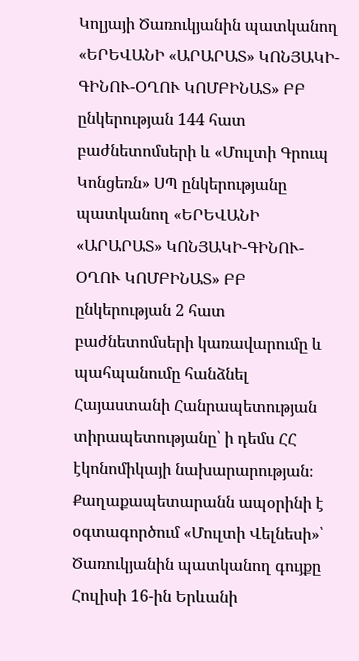Կոլյայի Ծառուկյանին պատկանող «ԵՐԵՎԱՆԻ «ԱՐԱՐԱՏ» ԿՈՆՅԱԿԻ-ԳԻՆՈՒ-ՕՂՈՒ ԿՈՄԲԻՆԱՏ» ԲԲ ընկերության 144 հատ բաժնետոմսերի և «Մուլտի Գրուպ Կոնցեռն» ՍՊ ընկերությանը պատկանող «ԵՐԵՎԱՆԻ «ԱՐԱՐԱՏ» ԿՈՆՅԱԿԻ-ԳԻՆՈՒ-ՕՂՈՒ ԿՈՄԲԻՆԱՏ» ԲԲ ընկերության 2 հատ բաժնետոմսերի կառավարումը և պահպանումը հանձնել Հայաստանի Հանրապետության տիրապետությանը՝ ի դեմս ՀՀ էկոնոմիկայի նախարարության։
Քաղաքապետարանն ապօրինի է օգտագործում «Մուլտի Վելնեսի»՝ Ծառուկյանին պատկանող գույքը
Հուլիսի 16-ին Երևանի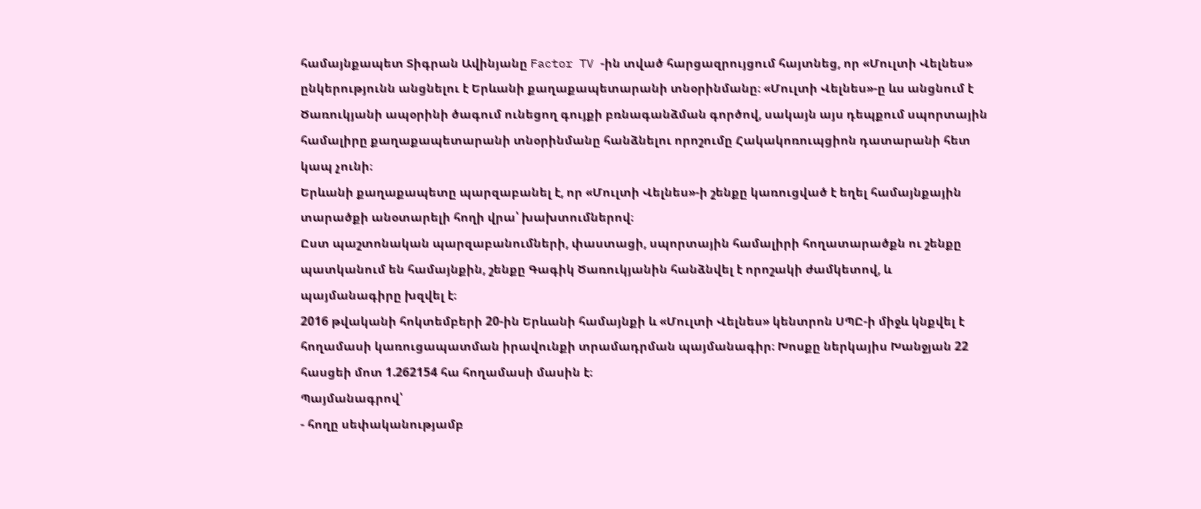համայնքապետ Տիգրան Ավինյանը Factor TV -ին տված հարցազրույցում հայտնեց, որ «Մուլտի Վելնես» ընկերությունն անցնելու է Երևանի քաղաքապետարանի տնօրինմանը։ «Մուլտի Վելնես»-ը ևս անցնում է Ծառուկյանի ապօրինի ծագում ունեցող գույքի բռնագանձման գործով, սակայն այս դեպքում սպորտային համալիրը քաղաքապետարանի տնօրինմանը հանձնելու որոշումը Հակակոռուպցիոն դատարանի հետ կապ չունի։
Երևանի քաղաքապետը պարզաբանել է, որ «Մուլտի Վելնես»-ի շենքը կառուցված է եղել համայնքային տարածքի անօտարելի հողի վրա՝ խախտումներով։
Ըստ պաշտոնական պարզաբանումների, փաստացի, սպորտային համալիրի հողատարածքն ու շենքը պատկանում են համայնքին, շենքը Գագիկ Ծառուկյանին հանձնվել է որոշակի ժամկետով, և պայմանագիրը խզվել է։
2016 թվականի հոկտեմբերի 20-ին Երևանի համայնքի և «Մուլտի Վելնես» կենտրոն ՍՊԸ-ի միջև կնքվել է հողամասի կառուցապատման իրավունքի տրամադրման պայմանագիր։ Խոսքը ներկայիս Խանջյան 22 հասցեի մոտ 1.262154 հա հողամասի մասին է։
Պայմանագրով՝
- հողը սեփականությամբ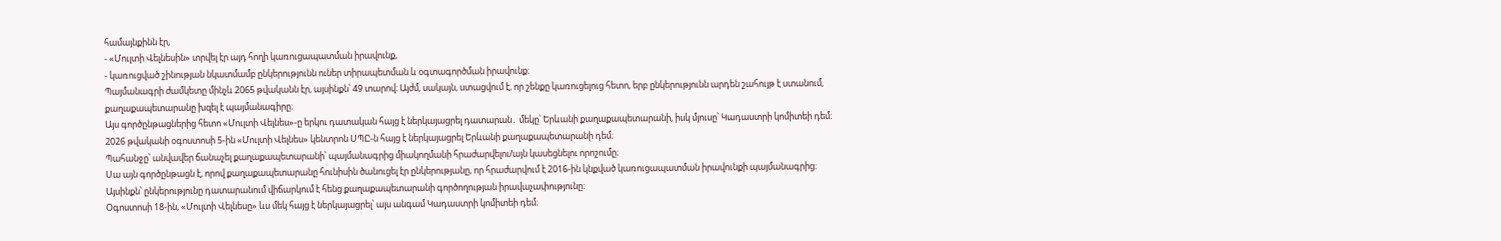համայնքինն էր,
- «Մուլտի Վելնեսին» տրվել էր այդ հողի կառուցապատման իրավունք,
- կառուցված շինության նկատմամբ ընկերությունն ուներ տիրապետման և օգտագործման իրավունք։
Պայմանագրի ժամկետը մինչև 2065 թվականն էր, այսինքն՝ 49 տարով։ Այժմ, սակայն, ստացվում է, որ շենքը կառուցելուց հետո, երբ ընկերությունն արդեն շահույթ է ստանում, քաղաքապետարանը խզել է պայմանագիրը։
Այս գործընթացներից հետո «Մուլտի Վելնես»-ը երկու դատական հայց է ներկայացրել դատարան․ մեկը՝ Երևանի քաղաքապետարանի, իսկ մյուսը՝ Կադաստրի կոմիտեի դեմ։
2026 թվականի օգոստոսի 5-ին «Մուլտի Վելնես» կենտրոն ՍՊԸ-ն հայց է ներկայացրել Երևանի քաղաքապետարանի դեմ։
Պահանջը՝ անվավեր ճանաչել քաղաքապետարանի՝ պայմանագրից միակողմանի հրաժարվելու/այն կասեցնելու որոշումը։
Սա այն գործընթացն է, որով քաղաքապետարանը հունիսին ծանուցել էր ընկերությանը, որ հրաժարվում է 2016-ին կնքված կառուցապատման իրավունքի պայմանագրից։
Այսինքն՝ ընկերությունը դատարանում վիճարկում է հենց քաղաքապետարանի գործողության իրավաչափությունը։
Օգոստոսի 18-ին, «Մուլտի Վելնեսը» ևս մեկ հայց է ներկայացրել՝ այս անգամ Կադաստրի կոմիտեի դեմ։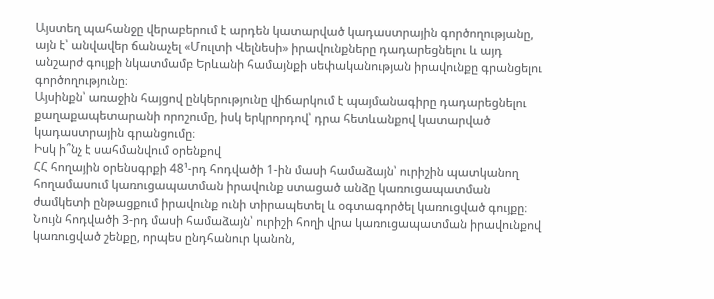Այստեղ պահանջը վերաբերում է արդեն կատարված կադաստրային գործողությանը, այն է՝ անվավեր ճանաչել «Մուլտի Վելնեսի» իրավունքները դադարեցնելու և այդ անշարժ գույքի նկատմամբ Երևանի համայնքի սեփականության իրավունքը գրանցելու գործողությունը։
Այսինքն՝ առաջին հայցով ընկերությունը վիճարկում է պայմանագիրը դադարեցնելու քաղաքապետարանի որոշումը, իսկ երկրորդով՝ դրա հետևանքով կատարված կադաստրային գրանցումը։
Իսկ ի՞նչ է սահմանվում օրենքով
ՀՀ հողային օրենսգրքի 48¹-րդ հոդվածի 1-ին մասի համաձայն՝ ուրիշին պատկանող հողամասում կառուցապատման իրավունք ստացած անձը կառուցապատման ժամկետի ընթացքում իրավունք ունի տիրապետել և օգտագործել կառուցված գույքը։ Նույն հոդվածի 3-րդ մասի համաձայն՝ ուրիշի հողի վրա կառուցապատման իրավունքով կառուցված շենքը, որպես ընդհանուր կանոն,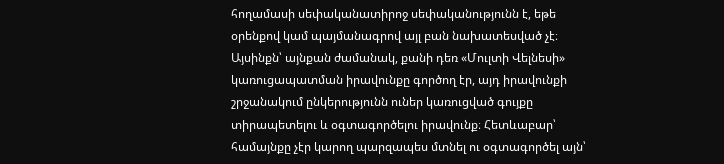հողամասի սեփականատիրոջ սեփականությունն է, եթե օրենքով կամ պայմանագրով այլ բան նախատեսված չէ։
Այսինքն՝ այնքան ժամանակ, քանի դեռ «Մուլտի Վելնեսի» կառուցապատման իրավունքը գործող էր, այդ իրավունքի շրջանակում ընկերությունն ուներ կառուցված գույքը տիրապետելու և օգտագործելու իրավունք։ Հետևաբար՝ համայնքը չէր կարող պարզապես մտնել ու օգտագործել այն՝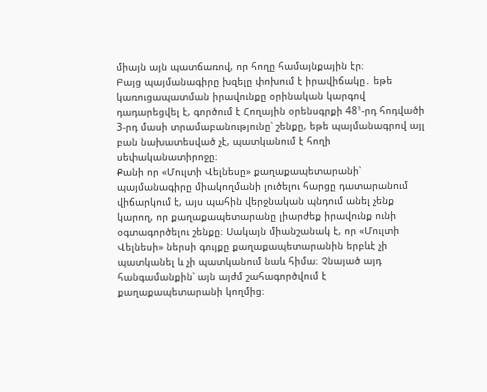միայն այն պատճառով, որ հողը համայնքային էր։
Բայց պայմանագիրը խզելը փոխում է իրավիճակը․ եթե կառուցապատման իրավունքը օրինական կարգով դադարեցվել է, գործում է Հողային օրենսգրքի 48¹-րդ հոդվածի 3-րդ մասի տրամաբանությունը՝ շենքը, եթե պայմանագրով այլ բան նախատեսված չէ, պատկանում է հողի սեփականատիրոջը։
Քանի որ «Մուլտի Վելնեսը» քաղաքապետարանի՝ պայմանագիրը միակողմանի լուծելու հարցը դատարանում վիճարկում է, այս պահին վերջնական պնդում անել չենք կարող, որ քաղաքապետարանը լիարժեք իրավունք ունի օգտագործելու շենքը։ Սակայն միանշանակ է, որ «Մուլտի Վելնեսի» ներսի գույքը քաղաքապետարանին երբևէ չի պատկանել և չի պատկանում նաև հիմա։ Չնայած այդ հանգամանքին՝ այն այժմ շահագործվում է քաղաքապետարանի կողմից։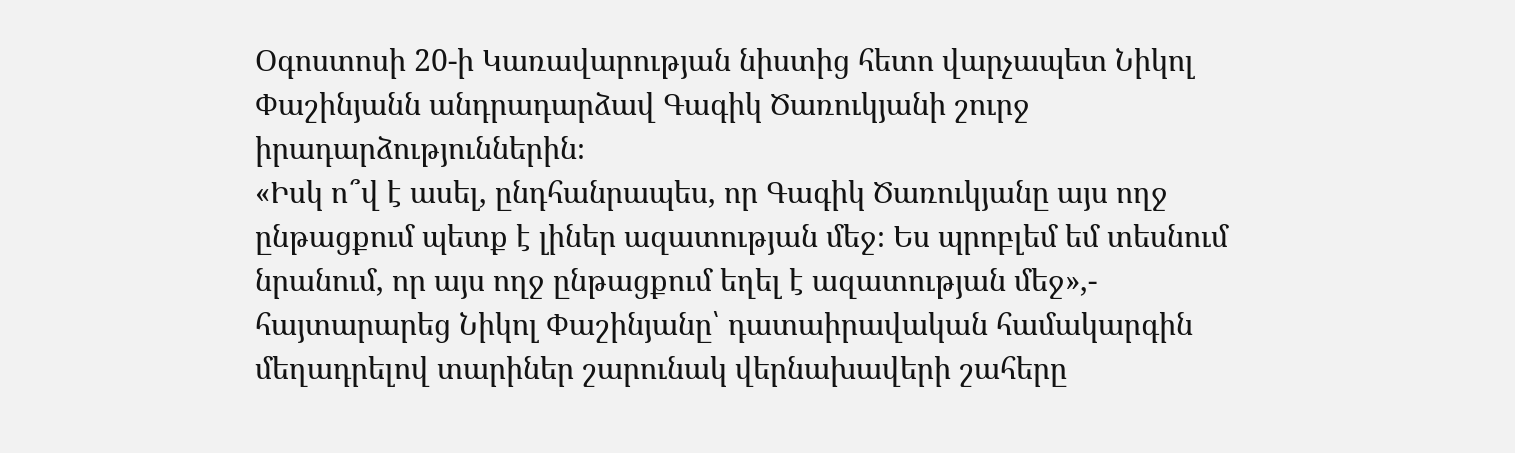Օգոստոսի 20-ի Կառավարության նիստից հետո վարչապետ Նիկոլ Փաշինյանն անդրադարձավ Գագիկ Ծառուկյանի շուրջ իրադարձություններին։
«Իսկ ո՞վ է ասել, ընդհանրապես, որ Գագիկ Ծառուկյանը այս ողջ ընթացքում պետք է լիներ ազատության մեջ։ Ես պրոբլեմ եմ տեսնում նրանում, որ այս ողջ ընթացքում եղել է ազատության մեջ»,- հայտարարեց Նիկոլ Փաշինյանը՝ դատաիրավական համակարգին մեղադրելով տարիներ շարունակ վերնախավերի շահերը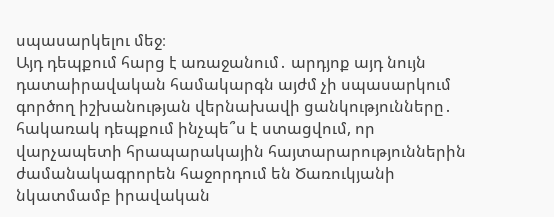սպասարկելու մեջ։
Այդ դեպքում հարց է առաջանում․ արդյոք այդ նույն դատաիրավական համակարգն այժմ չի սպասարկում գործող իշխանության վերնախավի ցանկությունները․ հակառակ դեպքում ինչպե՞ս է ստացվում, որ վարչապետի հրապարակային հայտարարություններին ժամանակագրորեն հաջորդում են Ծառուկյանի նկատմամբ իրավական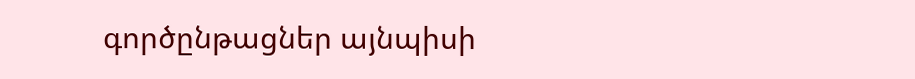գործընթացներ այնպիսի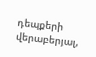դեպքերի վերաբերյալ,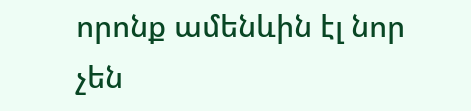որոնք ամենևին էլ նոր չեն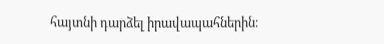հայտնի դարձել իրավապահներին։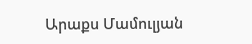Արաքս Մամուլյան